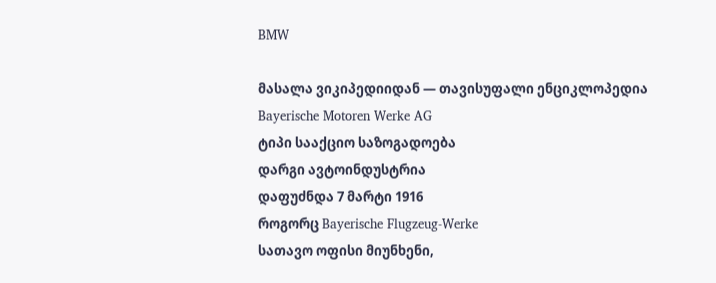BMW

მასალა ვიკიპედიიდან — თავისუფალი ენციკლოპედია
Bayerische Motoren Werke AG
ტიპი სააქციო საზოგადოება
დარგი ავტოინდუსტრია
დაფუძნდა 7 მარტი 1916
როგორც Bayerische Flugzeug-Werke
სათავო ოფისი მიუნხენი,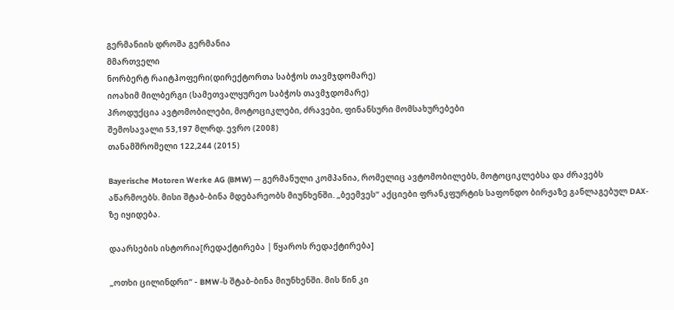გერმანიის დროშა გერმანია
მმართველი
ნორბერტ რაიტჰოფერი(დირექტორთა საბჭოს თავმჯდომარე)
იოახიმ მილბერგი (სამეთვალყურეო საბჭოს თავმჯდომარე)
პროდუქცია ავტომობილები, მოტოციკლები, ძრავები, ფინანსური მომსახურებები
შემოსავალი 53,197 მლრდ. ევრო (2008)
თანამშრომელი 122,244 (2015)

Bayerische Motoren Werke AG (BMW) — გერმანული კომპანია, რომელიც ავტომობილებს, მოტოციკლებსა და ძრავებს აწარმოებს. მისი შტაბ-ბინა მდებარეობს მიუნხენში. „ბეემვეს“ აქციები ფრანკფურტის საფონდო ბირჟაზე განლაგებულ DAX-ზე იყიდება.

დაარსების ისტორია[რედაქტირება | წყაროს რედაქტირება]

„ოთხი ცილინდრი“ - BMW-ს შტაბ-ბინა მიუნხენში. მის წინ კი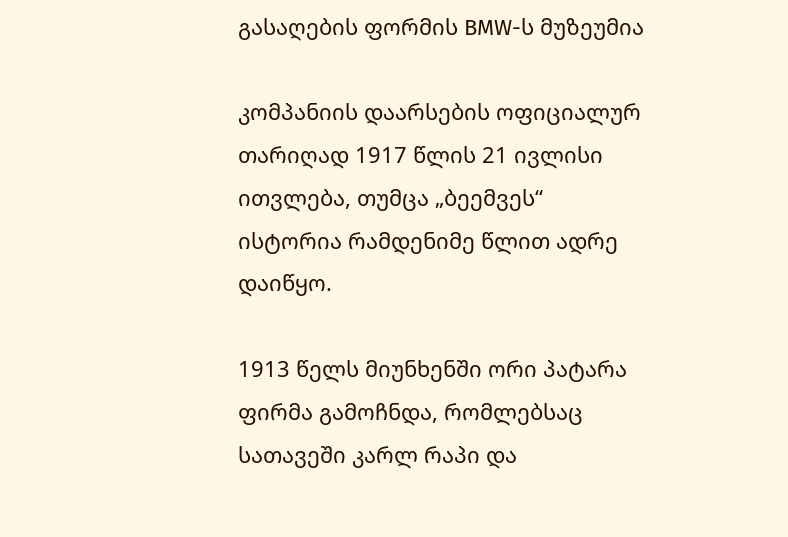გასაღების ფორმის BMW-ს მუზეუმია

კომპანიის დაარსების ოფიციალურ თარიღად 1917 წლის 21 ივლისი ითვლება, თუმცა „ბეემვეს“ ისტორია რამდენიმე წლით ადრე დაიწყო.

1913 წელს მიუნხენში ორი პატარა ფირმა გამოჩნდა, რომლებსაც სათავეში კარლ რაპი და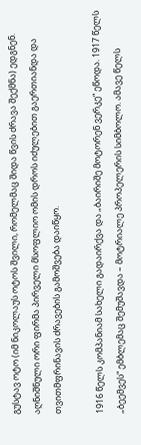გუსტავ ოტო (იმ ნიკოლაუს ოტოს შვილი, რომელმაც შიდა წვის ძრავა შექმნა) ედგნენ. აღნიშნული ორი ფირმა პირველი მსოფლიო ომის დროს იძულებით გაერთიანდა და თვითმფრინავის ძრავების გამოშვება დაიწყო.

1916 წელს კომპანიამ სახელი გადაირქვა და „ბაირიშე მოტორენ ვერკე“ ეწოდა. 1917 წელს „ბეემვეს“ ემბლემაც შემუშავდა – მოტრიალე პროპელერის სიმბოლო. ამავე წელს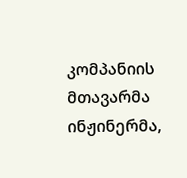კომპანიის მთავარმა ინჟინერმა,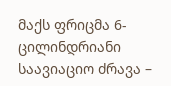მაქს ფრიცმა 6-ცილინდრიანი საავიაციო ძრავა –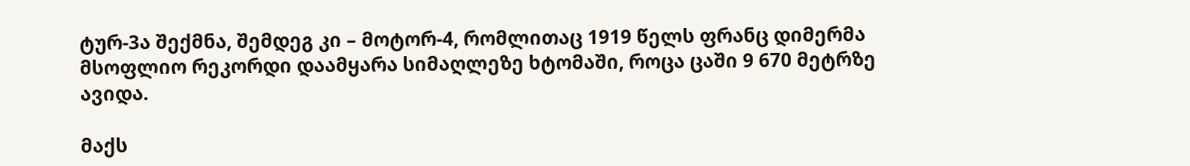ტურ-3ა შექმნა, შემდეგ კი – მოტორ-4, რომლითაც 1919 წელს ფრანც დიმერმა მსოფლიო რეკორდი დაამყარა სიმაღლეზე ხტომაში, როცა ცაში 9 670 მეტრზე ავიდა.

მაქს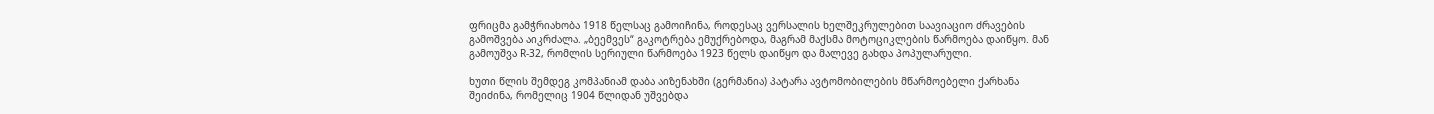ფრიცმა გამჭრიახობა 1918 წელსაც გამოიჩინა, როდესაც ვერსალის ხელშეკრულებით საავიაციო ძრავების გამოშვება აიკრძალა. „ბეემვეს“ გაკოტრება ემუქრებოდა, მაგრამ მაქსმა მოტოციკლების წარმოება დაიწყო. მან გამოუშვა R-32, რომლის სერიული წარმოება 1923 წელს დაიწყო და მალევე გახდა პოპულარული.

ხუთი წლის შემდეგ კომპანიამ დაბა აიზენახში (გერმანია) პატარა ავტომობილების მწარმოებელი ქარხანა შეიძინა, რომელიც 1904 წლიდან უშვებდა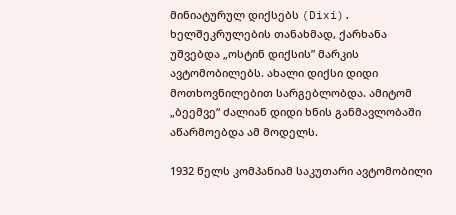მინიატურულ დიქსებს (Dixi). ხელშეკრულების თანახმად, ქარხანა უშვებდა „ოსტინ დიქსის” მარკის ავტომობილებს. ახალი დიქსი დიდი მოთხოვნილებით სარგებლობდა. ამიტომ „ბეემვე“ ძალიან დიდი ხნის განმავლობაში აწარმოებდა ამ მოდელს.

1932 წელს კომპანიამ საკუთარი ავტომობილი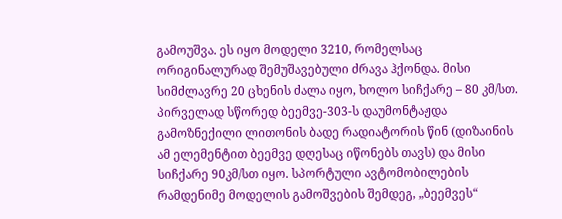გამოუშვა. ეს იყო მოდელი 3210, რომელსაც ორიგინალურად შემუშავებული ძრავა ჰქონდა. მისი სიმძლავრე 20 ცხენის ძალა იყო, ხოლო სიჩქარე – 80 კმ/სთ. პირველად სწორედ ბეემვე-303-ს დაუმონტაჟდა გამოზნექილი ლითონის ბადე რადიატორის წინ (დიზაინის ამ ელემენტით ბეემვე დღესაც იწონებს თავს) და მისი სიჩქარე 90კმ/სთ იყო. სპორტული ავტომობილების რამდენიმე მოდელის გამოშვების შემდეგ, „ბეემვეს“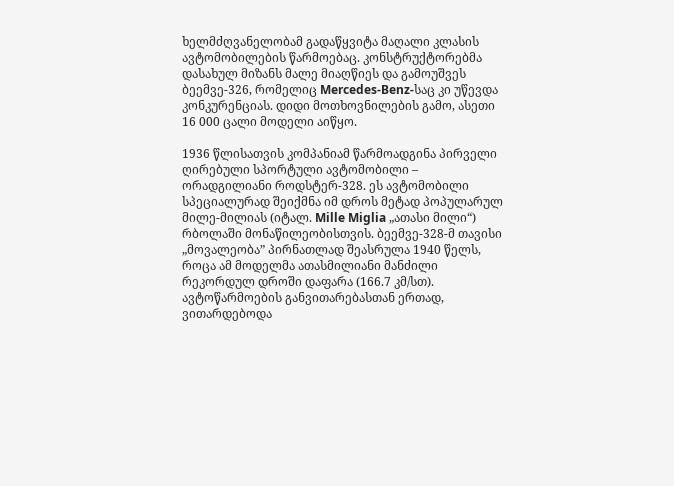ხელმძღვანელობამ გადაწყვიტა მაღალი კლასის ავტომობილების წარმოებაც. კონსტრუქტორებმა დასახულ მიზანს მალე მიაღწიეს და გამოუშვეს ბეემვე-326, რომელიც Mercedes-Benz-საც კი უწევდა კონკურენციას. დიდი მოთხოვნილების გამო, ასეთი 16 000 ცალი მოდელი აიწყო.

1936 წლისათვის კომპანიამ წარმოადგინა პირველი ღირებული სპორტული ავტომობილი – ორადგილიანი როდსტერ-328. ეს ავტომობილი სპეციალურად შეიქმნა იმ დროს მეტად პოპულარულ მილე-მილიას (იტალ. Mille Miglia „ათასი მილი“) რბოლაში მონაწილეობისთვის. ბეემვე-328-მ თავისი „მოვალეობა” პირნათლად შეასრულა 1940 წელს, როცა ამ მოდელმა ათასმილიანი მანძილი რეკორდულ დროში დაფარა (166.7 კმ/სთ). ავტოწარმოების განვითარებასთან ერთად, ვითარდებოდა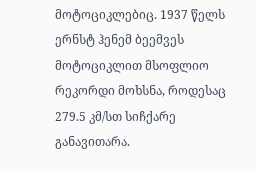მოტოციკლებიც. 1937 წელს ერნსტ ჰენემ ბეემვეს მოტოციკლით მსოფლიო რეკორდი მოხსნა, როდესაც 279.5 კმ/სთ სიჩქარე განავითარა.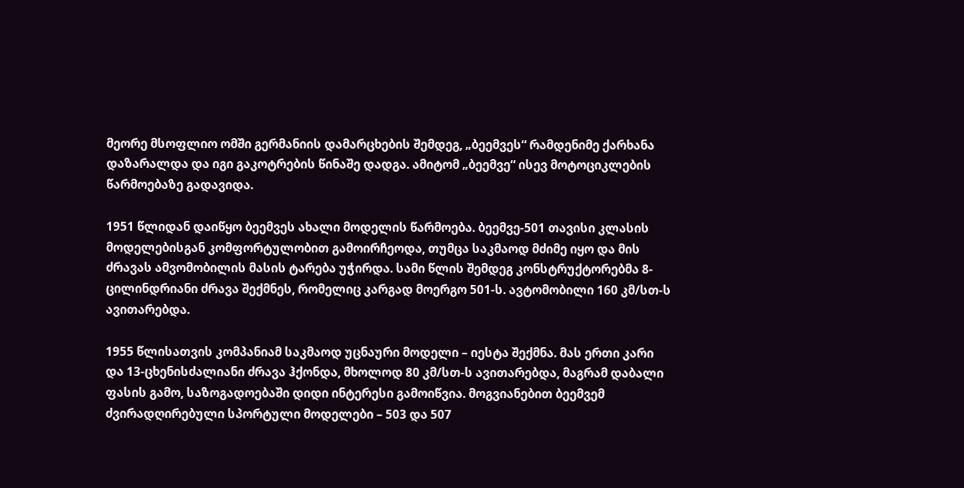მეორე მსოფლიო ომში გერმანიის დამარცხების შემდეგ, „ბეემვეს“ რამდენიმე ქარხანა დაზარალდა და იგი გაკოტრების წინაშე დადგა. ამიტომ „ბეემვე“ ისევ მოტოციკლების წარმოებაზე გადავიდა.

1951 წლიდან დაიწყო ბეემვეს ახალი მოდელის წარმოება. ბეემვე-501 თავისი კლასის მოდელებისგან კომფორტულობით გამოირჩეოდა, თუმცა საკმაოდ მძიმე იყო და მის ძრავას ამვომობილის მასის ტარება უჭირდა. სამი წლის შემდეგ კონსტრუქტორებმა 8-ცილინდრიანი ძრავა შექმნეს, რომელიც კარგად მოერგო 501-ს. ავტომობილი 160 კმ/სთ-ს ავითარებდა.

1955 წლისათვის კომპანიამ საკმაოდ უცნაური მოდელი – იესტა შექმნა. მას ერთი კარი და 13-ცხენისძალიანი ძრავა ჰქონდა, მხოლოდ 80 კმ/სთ-ს ავითარებდა, მაგრამ დაბალი ფასის გამო, საზოგადოებაში დიდი ინტერესი გამოიწვია. მოგვიანებით ბეემვემ ძვირადღირებული სპორტული მოდელები – 503 და 507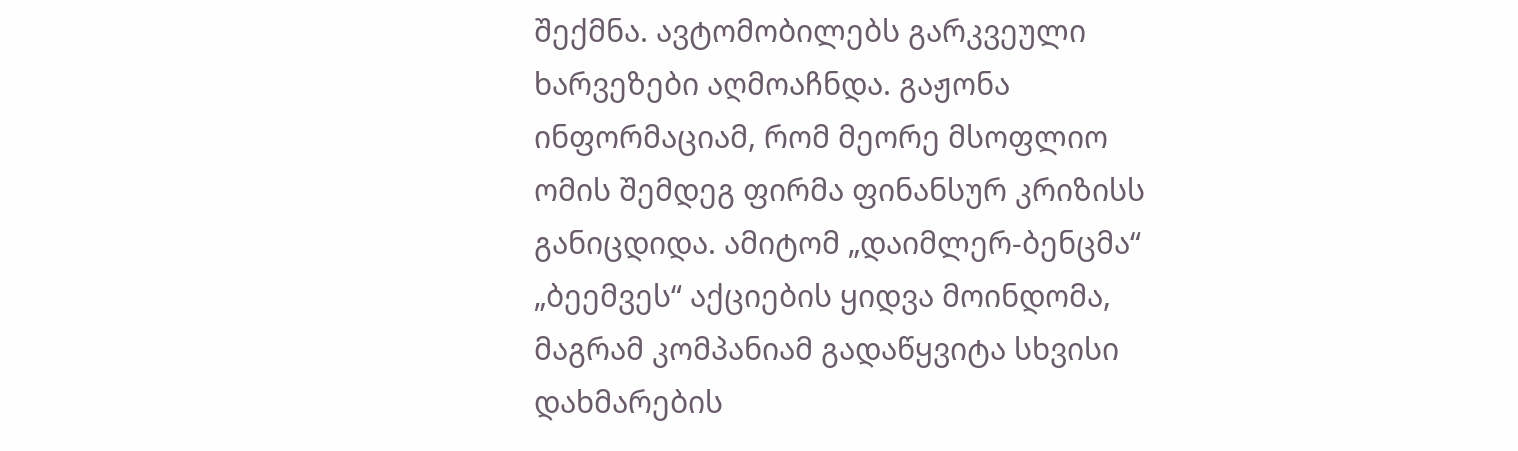შექმნა. ავტომობილებს გარკვეული ხარვეზები აღმოაჩნდა. გაჟონა ინფორმაციამ, რომ მეორე მსოფლიო ომის შემდეგ ფირმა ფინანსურ კრიზისს განიცდიდა. ამიტომ „დაიმლერ-ბენცმა“ „ბეემვეს“ აქციების ყიდვა მოინდომა, მაგრამ კომპანიამ გადაწყვიტა სხვისი დახმარების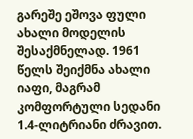გარეშე ეშოვა ფული ახალი მოდელის შესაქმნელად. 1961 წელს შეიქმნა ახალი იაფი, მაგრამ კომფორტული სედანი 1.4-ლიტრიანი ძრავით.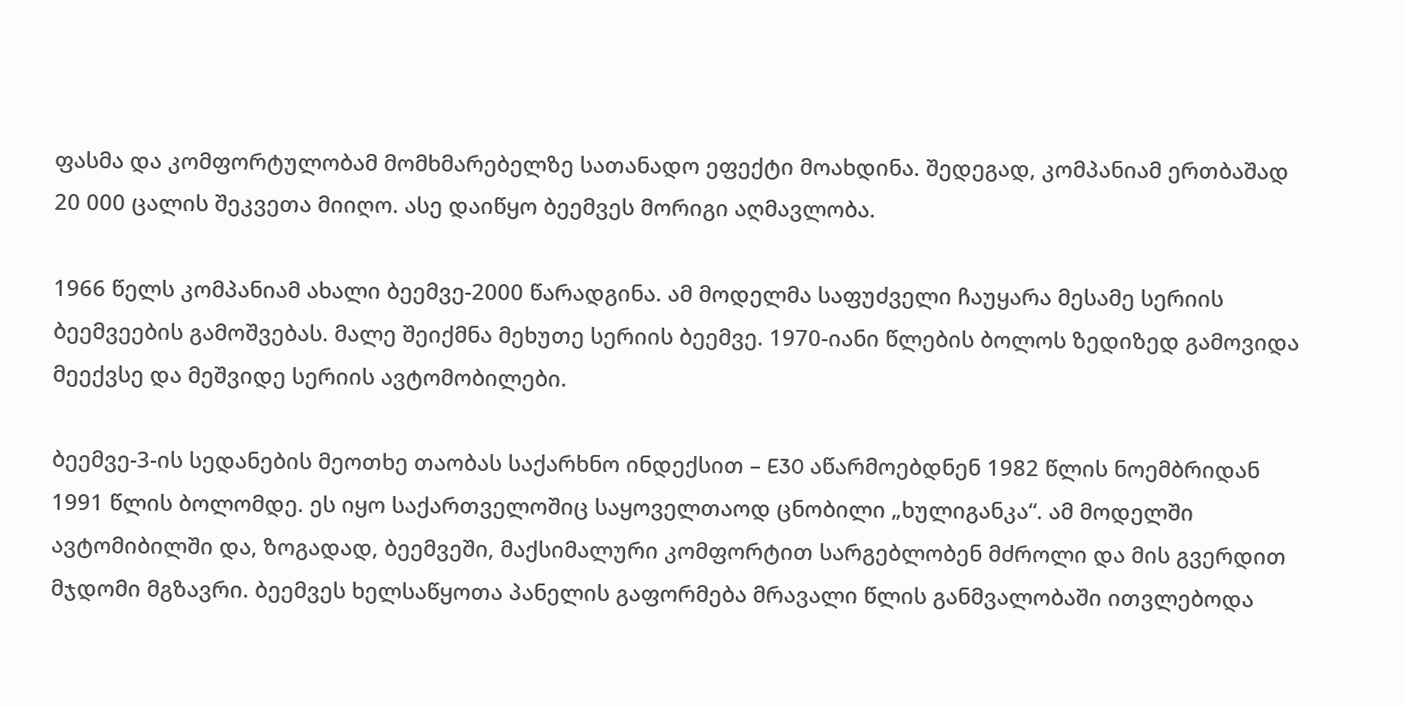ფასმა და კომფორტულობამ მომხმარებელზე სათანადო ეფექტი მოახდინა. შედეგად, კომპანიამ ერთბაშად 20 000 ცალის შეკვეთა მიიღო. ასე დაიწყო ბეემვეს მორიგი აღმავლობა.

1966 წელს კომპანიამ ახალი ბეემვე-2000 წარადგინა. ამ მოდელმა საფუძველი ჩაუყარა მესამე სერიის ბეემვეების გამოშვებას. მალე შეიქმნა მეხუთე სერიის ბეემვე. 1970-იანი წლების ბოლოს ზედიზედ გამოვიდა მეექვსე და მეშვიდე სერიის ავტომობილები.

ბეემვე-3-ის სედანების მეოთხე თაობას საქარხნო ინდექსით – E30 აწარმოებდნენ 1982 წლის ნოემბრიდან 1991 წლის ბოლომდე. ეს იყო საქართველოშიც საყოველთაოდ ცნობილი „ხულიგანკა“. ამ მოდელში ავტომიბილში და, ზოგადად, ბეემვეში, მაქსიმალური კომფორტით სარგებლობენ მძროლი და მის გვერდით მჯდომი მგზავრი. ბეემვეს ხელსაწყოთა პანელის გაფორმება მრავალი წლის განმვალობაში ითვლებოდა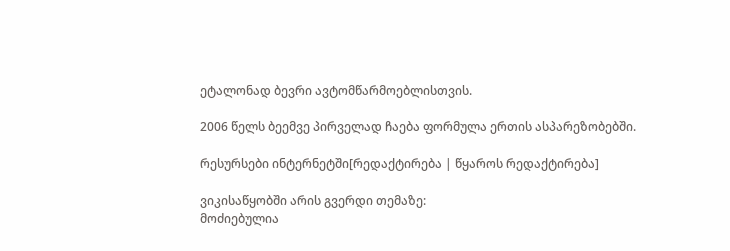ეტალონად ბევრი ავტომწარმოებლისთვის.

2006 წელს ბეემვე პირველად ჩაება ფორმულა ერთის ასპარეზობებში.

რესურსები ინტერნეტში[რედაქტირება | წყაროს რედაქტირება]

ვიკისაწყობში არის გვერდი თემაზე:
მოძიებულია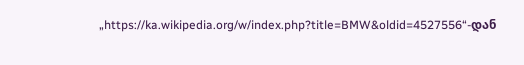„https://ka.wikipedia.org/w/index.php?title=BMW&oldid=4527556“-დან